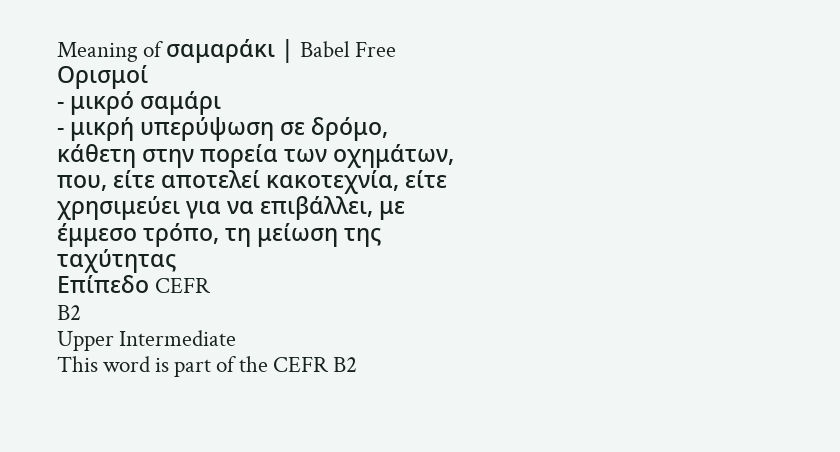Meaning of σαμαράκι | Babel Free
Ορισμοί
- μικρό σαμάρι
- μικρή υπερύψωση σε δρόμο, κάθετη στην πορεία των οχημάτων, που, είτε αποτελεί κακοτεχνία, είτε χρησιμεύει για να επιβάλλει, με έμμεσο τρόπο, τη μείωση της ταχύτητας
Επίπεδο CEFR
B2
Upper Intermediate
This word is part of the CEFR B2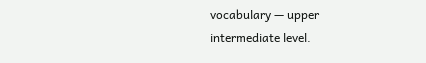vocabulary — upper intermediate level.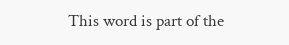This word is part of the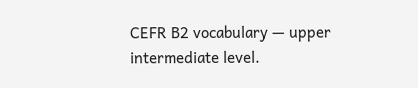CEFR B2 vocabulary — upper intermediate level.